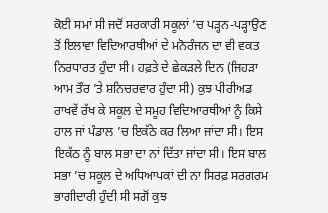ਕੋਈ ਸਮਾਂ ਸੀ ਜਦੋਂ ਸਰਕਾਰੀ ਸਕੂਲਾਂ ’ਚ ਪੜ੍ਹਨ-ਪੜ੍ਹਾਉਣ ਤੋਂ ਇਲਾਵਾ ਵਿਦਿਆਰਥੀਆਂ ਦੇ ਮਨੋਰੰਜਨ ਦਾ ਵੀ ਵਕਤ ਨਿਰਧਾਰਤ ਹੁੰਦਾ ਸੀ। ਹਫ਼ਤੇ ਦੇ ਛੇਕੜਲੇ ਦਿਨ (ਜਿਹੜਾ ਆਮ ਤੌਰ ’ਤੇ ਸ਼ਨਿਚਰਵਾਰ ਹੁੰਦਾ ਸੀ) ਕੁਝ ਪੀਰੀਅਡ ਰਾਖਵੇਂ ਰੱਖ ਕੇ ਸਕੂਲ ਦੇ ਸਮੂਹ ਵਿਦਿਆਰਥੀਆਂ ਨੂੰ ਕਿਸੇ ਹਾਲ ਜਾਂ ਪੰਡਾਲ ’ਚ ਇਕੱਠੇ ਕਰ ਲਿਆ ਜਾਂਦਾ ਸੀ। ਇਸ ਇਕੱਠ ਨੂੰ ਬਾਲ ਸਭਾ ਦਾ ਨਾਂ ਦਿੱਤਾ ਜਾਂਦਾ ਸੀ। ਇਸ ਬਾਲ ਸਭਾ ’ਚ ਸਕੂਲ ਦੇ ਅਧਿਆਪਕਾਂ ਦੀ ਨਾ ਸਿਰਫ਼ ਸਰਗਰਮ ਭਾਗੀਦਾਰੀ ਹੁੰਦੀ ਸੀ ਸਗੋਂ ਕੁਝ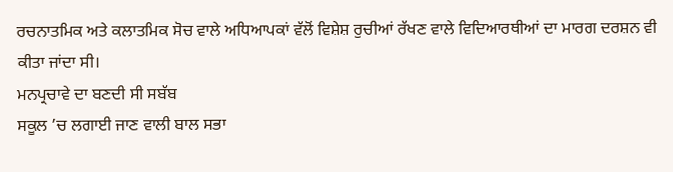ਰਚਨਾਤਮਿਕ ਅਤੇ ਕਲਾਤਮਿਕ ਸੋਚ ਵਾਲੇ ਅਧਿਆਪਕਾਂ ਵੱਲੋਂ ਵਿਸ਼ੇਸ਼ ਰੁਚੀਆਂ ਰੱਖਣ ਵਾਲੇ ਵਿਦਿਆਰਥੀਆਂ ਦਾ ਮਾਰਗ ਦਰਸ਼ਨ ਵੀ ਕੀਤਾ ਜਾਂਦਾ ਸੀ।
ਮਨਪ੍ਰਚਾਵੇ ਦਾ ਬਣਦੀ ਸੀ ਸਬੱਬ
ਸਕੂਲ ’ਚ ਲਗਾਈ ਜਾਣ ਵਾਲੀ ਬਾਲ ਸਭਾ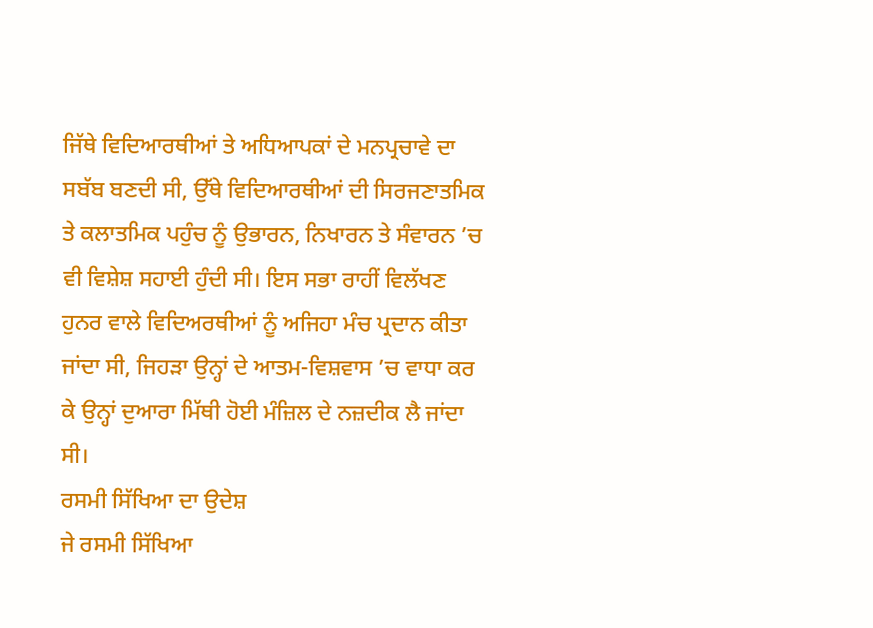ਜਿੱਥੇ ਵਿਦਿਆਰਥੀਆਂ ਤੇ ਅਧਿਆਪਕਾਂ ਦੇ ਮਨਪ੍ਰਚਾਵੇ ਦਾ ਸਬੱਬ ਬਣਦੀ ਸੀ, ਉੱਥੇ ਵਿਦਿਆਰਥੀਆਂ ਦੀ ਸਿਰਜਣਾਤਮਿਕ ਤੇ ਕਲਾਤਮਿਕ ਪਹੁੰਚ ਨੂੰ ਉਭਾਰਨ, ਨਿਖਾਰਨ ਤੇ ਸੰਵਾਰਨ ’ਚ ਵੀ ਵਿਸ਼ੇਸ਼ ਸਹਾਈ ਹੁੰਦੀ ਸੀ। ਇਸ ਸਭਾ ਰਾਹੀਂ ਵਿਲੱਖਣ ਹੁਨਰ ਵਾਲੇ ਵਿਦਿਅਰਥੀਆਂ ਨੂੰ ਅਜਿਹਾ ਮੰਚ ਪ੍ਰਦਾਨ ਕੀਤਾ ਜਾਂਦਾ ਸੀ, ਜਿਹੜਾ ਉਨ੍ਹਾਂ ਦੇ ਆਤਮ-ਵਿਸ਼ਵਾਸ ’ਚ ਵਾਧਾ ਕਰ ਕੇ ਉਨ੍ਹਾਂ ਦੁਆਰਾ ਮਿੱਥੀ ਹੋਈ ਮੰਜ਼ਿਲ ਦੇ ਨਜ਼ਦੀਕ ਲੈ ਜਾਂਦਾ ਸੀ।
ਰਸਮੀ ਸਿੱਖਿਆ ਦਾ ਉਦੇਸ਼
ਜੇ ਰਸਮੀ ਸਿੱਖਿਆ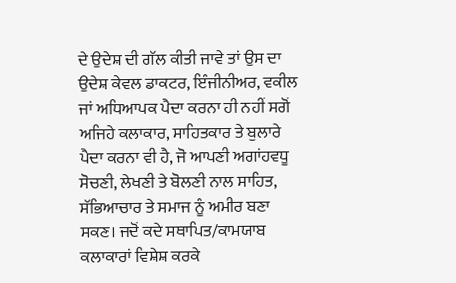ਦੇ ਉਦੇਸ਼ ਦੀ ਗੱਲ ਕੀਤੀ ਜਾਵੇ ਤਾਂ ਉਸ ਦਾ ਉਦੇਸ਼ ਕੇਵਲ ਡਾਕਟਰ, ਇੰਜੀਨੀਅਰ, ਵਕੀਲ ਜਾਂ ਅਧਿਆਪਕ ਪੈਦਾ ਕਰਨਾ ਹੀ ਨਹੀਂ ਸਗੋਂ ਅਜਿਹੇ ਕਲਾਕਾਰ, ਸਾਹਿਤਕਾਰ ਤੇ ਬੁਲਾਰੇ ਪੈਦਾ ਕਰਨਾ ਵੀ ਹੈ, ਜੋ ਆਪਣੀ ਅਗਾਂਹਵਧੂ ਸੋਚਣੀ, ਲੇਖਣੀ ਤੇ ਬੋਲਣੀ ਨਾਲ ਸਾਹਿਤ, ਸੱਭਿਆਚਾਰ ਤੇ ਸਮਾਜ ਨੂੰ ਅਮੀਰ ਬਣਾ ਸਕਣ। ਜਦੋਂ ਕਦੇ ਸਥਾਪਿਤ/ਕਾਮਯਾਬ ਕਲਾਕਾਰਾਂ ਵਿਸ਼ੇਸ਼ ਕਰਕੇ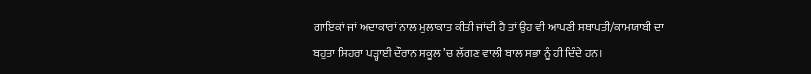ਗਾਇਕਾਂ ਜਾਂ ਅਦਾਕਾਰਾਂ ਨਾਲ ਮੁਲਾਕਾਤ ਕੀਤੀ ਜਾਂਦੀ ਹੈ ਤਾਂ ਉਹ ਵੀ ਆਪਣੀ ਸਥਾਪਤੀ/ਕਾਮਯਾਬੀ ਦਾ ਬਹੁਤਾ ਸਿਹਰਾ ਪੜ੍ਹਾਈ ਦੌਰਾਨ ਸਕੂਲ ’ਚ ਲੱਗਣ ਵਾਲੀ ਬਾਲ ਸਭਾ ਨੂੰ ਹੀ ਦਿੰਦੇ ਹਨ।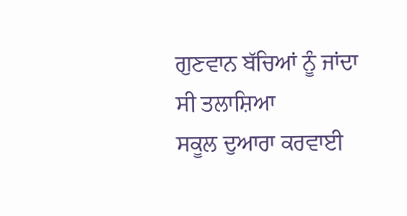ਗੁਣਵਾਨ ਬੱਚਿਆਂ ਨੂੰ ਜਾਂਦਾ ਸੀ ਤਲਾਸ਼ਿਆ
ਸਕੂਲ ਦੁਆਰਾ ਕਰਵਾਈ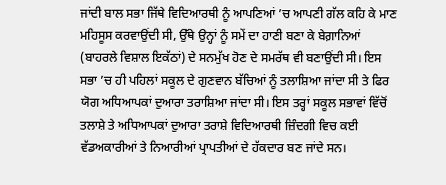ਜਾਂਦੀ ਬਾਲ ਸਭਾ ਜਿੱਥੇ ਵਿਦਿਆਰਥੀ ਨੂੰ ਆਪਣਿਆਂ ’ਚ ਆਪਣੀ ਗੱਲ ਕਹਿ ਕੇ ਮਾਣ ਮਹਿਸੂਸ ਕਰਵਾਉਂਦੀ ਸੀ, ਉੱਥੇ ਉਨ੍ਹਾਂ ਨੂੰ ਸਮੇਂ ਦਾ ਹਾਣੀ ਬਣਾ ਕੇ ਬੇਗ਼ਾਨਿਆਂ (ਬਾਹਰਲੇ ਵਿਸ਼ਾਲ ਇਕੱਠਾਂ) ਦੇ ਸਨਮੁੱਖ ਹੋਣ ਦੇ ਸਮਰੱਥ ਵੀ ਬਣਾਉਂਦੀ ਸੀ। ਇਸ ਸਭਾ ’ਚ ਹੀ ਪਹਿਲਾਂ ਸਕੂਲ ਦੇ ਗੁਣਵਾਨ ਬੱਚਿਆਂ ਨੂੰ ਤਲਾਸ਼ਿਆ ਜਾਂਦਾ ਸੀ ਤੇ ਫਿਰ ਯੋਗ ਅਧਿਆਪਕਾਂ ਦੁਆਰਾ ਤਰਾਸ਼ਿਆ ਜਾਂਦਾ ਸੀ। ਇਸ ਤਰ੍ਹਾਂ ਸਕੂਲ ਸਭਾਵਾਂ ਵਿੱਚੋਂ ਤਲਾਸ਼ੇ ਤੇ ਅਧਿਆਪਕਾਂ ਦੁਆਰਾ ਤਰਾਸ਼ੇ ਵਿਦਿਆਰਥੀ ਜ਼ਿੰਦਗੀ ਵਿਚ ਕਈ ਵੱਡਅਕਾਰੀਆਂ ਤੇ ਨਿਆਰੀਆਂ ਪ੍ਰਾਪਤੀਆਂ ਦੇ ਹੱਕਦਾਰ ਬਣ ਜਾਂਦੇ ਸਨ।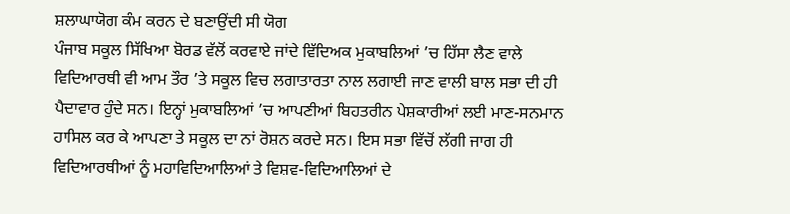ਸ਼ਲਾਘਾਯੋਗ ਕੰਮ ਕਰਨ ਦੇ ਬਣਾਉਂਦੀ ਸੀ ਯੋਗ
ਪੰਜਾਬ ਸਕੂਲ ਸਿੱਖਿਆ ਬੋਰਡ ਵੱਲੋਂ ਕਰਵਾਏ ਜਾਂਦੇ ਵਿੱਦਿਅਕ ਮੁਕਾਬਲਿਆਂ ’ਚ ਹਿੱਸਾ ਲੈਣ ਵਾਲੇ ਵਿਦਿਆਰਥੀ ਵੀ ਆਮ ਤੌਰ ’ਤੇ ਸਕੂਲ ਵਿਚ ਲਗਾਤਾਰਤਾ ਨਾਲ ਲਗਾਈ ਜਾਣ ਵਾਲੀ ਬਾਲ ਸਭਾ ਦੀ ਹੀ ਪੈਦਾਵਾਰ ਹੁੰਦੇ ਸਨ। ਇਨ੍ਹਾਂ ਮੁਕਾਬਲਿਆਂ ’ਚ ਆਪਣੀਆਂ ਬਿਹਤਰੀਨ ਪੇਸ਼ਕਾਰੀਆਂ ਲਈ ਮਾਣ-ਸਨਮਾਨ ਹਾਸਿਲ ਕਰ ਕੇ ਆਪਣਾ ਤੇ ਸਕੂਲ ਦਾ ਨਾਂ ਰੋਸ਼ਨ ਕਰਦੇ ਸਨ। ਇਸ ਸਭਾ ਵਿੱਚੋਂ ਲੱਗੀ ਜਾਗ ਹੀ ਵਿਦਿਆਰਥੀਆਂ ਨੂੰ ਮਹਾਵਿਦਿਆਲਿਆਂ ਤੇ ਵਿਸ਼ਵ-ਵਿਦਿਆਲਿਆਂ ਦੇ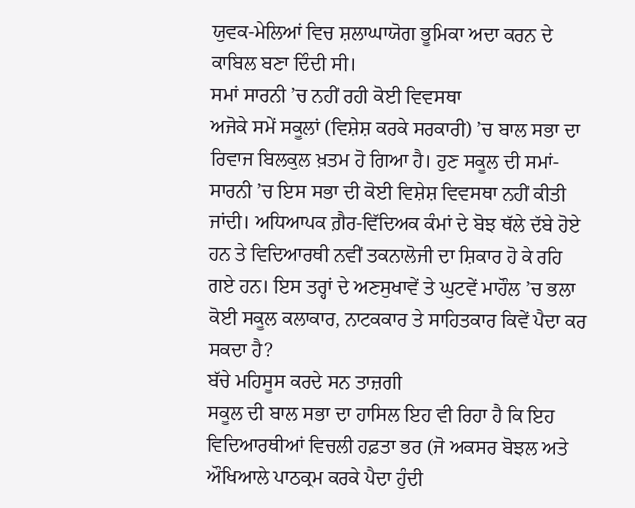ਯੁਵਕ-ਮੇਲਿਆਂ ਵਿਚ ਸ਼ਲਾਘਾਯੋਗ ਭੂਮਿਕਾ ਅਦਾ ਕਰਨ ਦੇ ਕਾਬਿਲ ਬਣਾ ਦਿੰਦੀ ਸੀ।
ਸਮਾਂ ਸਾਰਨੀ ’ਚ ਨਹੀਂ ਰਹੀ ਕੋਈ ਵਿਵਸਥਾ
ਅਜੋਕੇ ਸਮੇਂ ਸਕੂਲਾਂ (ਵਿਸ਼ੇਸ਼ ਕਰਕੇ ਸਰਕਾਰੀ) ’ਚ ਬਾਲ ਸਭਾ ਦਾ ਰਿਵਾਜ ਬਿਲਕੁਲ ਖ਼ਤਮ ਹੋ ਗਿਆ ਹੈ। ਹੁਣ ਸਕੂਲ ਦੀ ਸਮਾਂ-ਸਾਰਨੀ ’ਚ ਇਸ ਸਭਾ ਦੀ ਕੋਈ ਵਿਸ਼ੇਸ਼ ਵਿਵਸਥਾ ਨਹੀਂ ਕੀਤੀ ਜਾਂਦੀ। ਅਧਿਆਪਕ ਗ਼ੈਰ-ਵਿੱਦਿਅਕ ਕੰਮਾਂ ਦੇ ਬੋਝ ਥੱਲੇ ਦੱਬੇ ਹੋਏ ਹਨ ਤੇ ਵਿਦਿਆਰਥੀ ਨਵੀਂ ਤਕਨਾਲੋਜੀ ਦਾ ਸ਼ਿਕਾਰ ਹੋ ਕੇ ਰਹਿ ਗਏ ਹਨ। ਇਸ ਤਰ੍ਹਾਂ ਦੇ ਅਣਸੁਖਾਵੇਂ ਤੇ ਘੁਟਵੇਂ ਮਾਹੌਲ ’ਚ ਭਲਾ ਕੋਈ ਸਕੂਲ ਕਲਾਕਾਰ, ਨਾਟਕਕਾਰ ਤੇ ਸਾਹਿਤਕਾਰ ਕਿਵੇਂ ਪੈਦਾ ਕਰ ਸਕਦਾ ਹੈ?
ਬੱਚੇ ਮਹਿਸੂਸ ਕਰਦੇ ਸਨ ਤਾਜ਼ਗੀ
ਸਕੂਲ ਦੀ ਬਾਲ ਸਭਾ ਦਾ ਹਾਸਿਲ ਇਹ ਵੀ ਰਿਹਾ ਹੈ ਕਿ ਇਹ ਵਿਦਿਆਰਥੀਆਂ ਵਿਚਲੀ ਹਫ਼ਤਾ ਭਰ (ਜੋ ਅਕਸਰ ਬੋਝਲ ਅਤੇ ਔਖਿਆਲੇ ਪਾਠਕ੍ਰਮ ਕਰਕੇ ਪੈਦਾ ਹੁੰਦੀ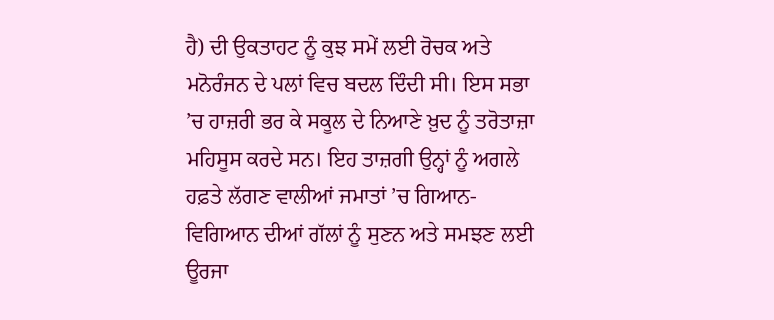ਹੈ) ਦੀ ਉਕਤਾਹਟ ਨੂੰ ਕੁਝ ਸਮੇਂ ਲਈ ਰੋਚਕ ਅਤੇ ਮਨੋਰੰਜਨ ਦੇ ਪਲਾਂ ਵਿਚ ਬਦਲ ਦਿੰਦੀ ਸੀ। ਇਸ ਸਭਾ ’ਚ ਹਾਜ਼ਰੀ ਭਰ ਕੇ ਸਕੂਲ ਦੇ ਨਿਆਣੇ ਖ਼ੁਦ ਨੂੰ ਤਰੋਤਾਜ਼ਾ ਮਹਿਸੂਸ ਕਰਦੇ ਸਨ। ਇਹ ਤਾਜ਼ਗੀ ਉਨ੍ਹਾਂ ਨੂੰ ਅਗਲੇ ਹਫ਼ਤੇ ਲੱਗਣ ਵਾਲੀਆਂ ਜਮਾਤਾਂ ’ਚ ਗਿਆਨ-ਵਿਗਿਆਨ ਦੀਆਂ ਗੱਲਾਂ ਨੂੰ ਸੁਣਨ ਅਤੇ ਸਮਝਣ ਲਈ ਊਰਜਾ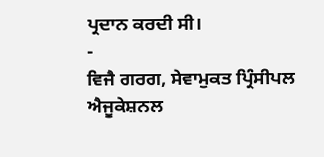ਪ੍ਰਦਾਨ ਕਰਦੀ ਸੀ।
-
ਵਿਜੈ ਗਰਗ, ਸੇਵਾਮੁਕਤ ਪ੍ਰਿੰਸੀਪਲ ਐਜੂਕੇਸ਼ਨਲ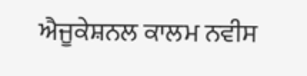ਐਜੂਕੇਸ਼ਨਲ ਕਾਲਮ ਨਵੀਸ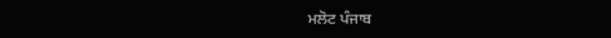ਮਲੋਟ ਪੰਜਾਬ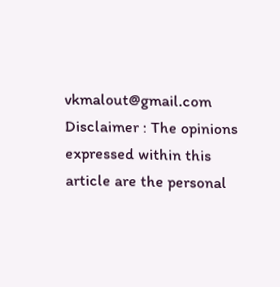vkmalout@gmail.com
Disclaimer : The opinions expressed within this article are the personal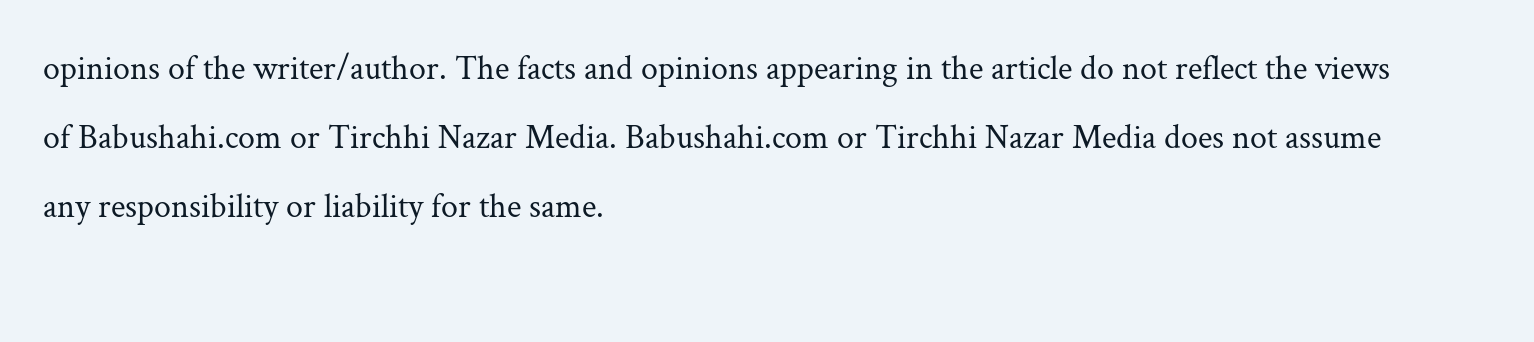opinions of the writer/author. The facts and opinions appearing in the article do not reflect the views of Babushahi.com or Tirchhi Nazar Media. Babushahi.com or Tirchhi Nazar Media does not assume any responsibility or liability for the same.